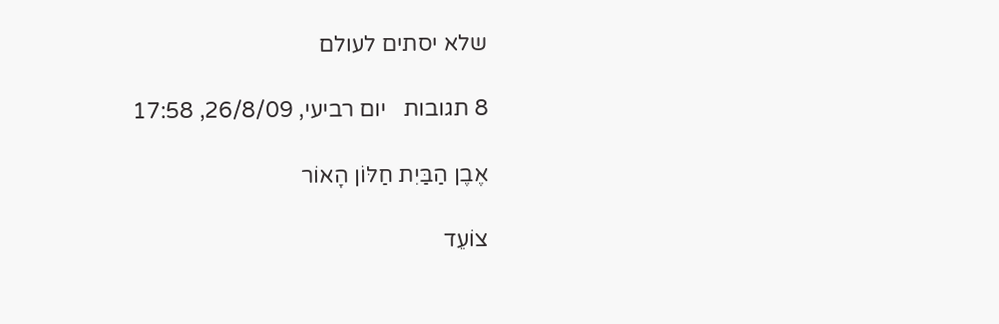שלא יסתים לעולם

8 תגובות   יום רביעי, 26/8/09, 17:58

אֶבֶן הַבַּיִת חַלּוֹן הָאוֹר

צוֹעֵד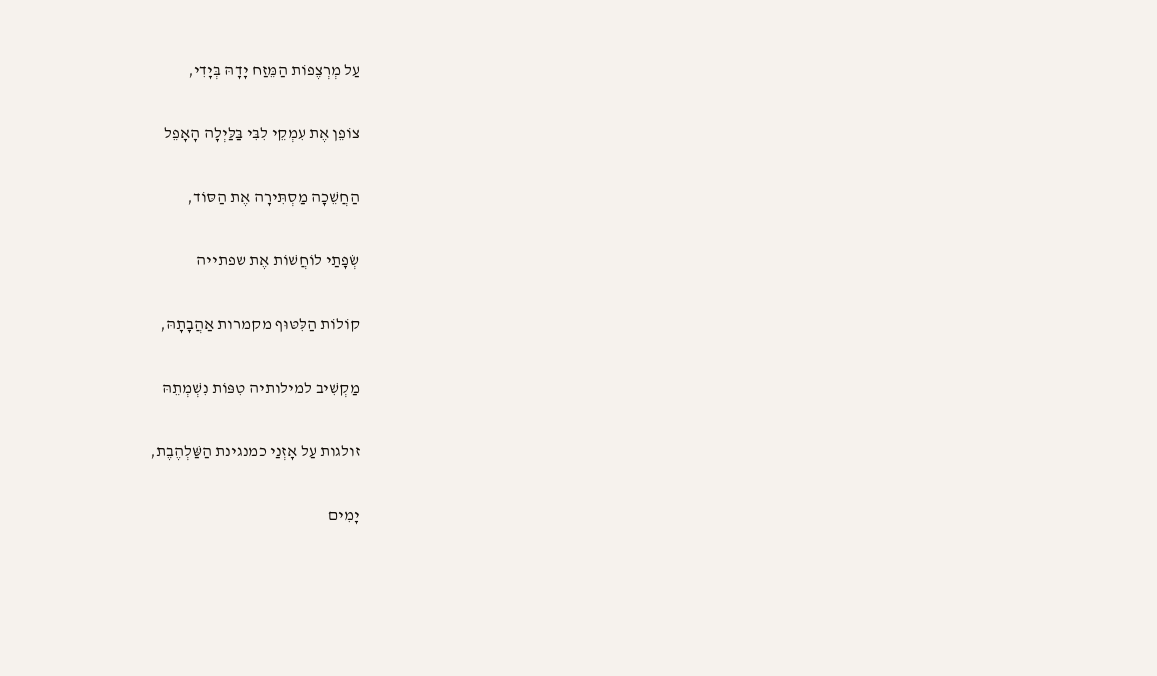עַל מְרְצֶפוֹת הַמֵּזַח יָדָהּ בְּיָדִי,

צוֹפֵן אֶת עִמְקֵי לִבִּי בַּלַּיְלָה הָאָפֵל

הַחֲשֵׁכָה מַסְתִּירָה אֶת הַסּוֹד,

שְׂפָתַי לוֹחֲשׁוֹת אֶת שפתייה

קוֹלוֹת הַלִּטּוּף מקמרות אַהֲבָתָהּ,

מַקְשִׁיב למילותיה טִפּוֹת נִשְׁמְתֵהּ

זולגות עַל אָזְנַי כמנגינת הַשַּׁלְהֶבֶת,

יָמִים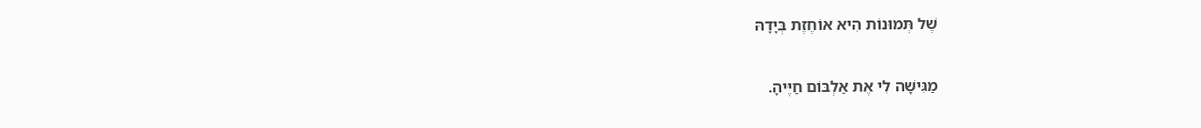שֶׁל תְּמוּנוֹת הִיא אוֹחֶזֶת בְּיָדָהּ

מַגִּישָׁה לִי אֶת אַלְבּוֹם חַיֶּיהָ.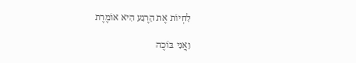לִחְיוֹת אֶת הָרֶגַע הִיא אוֹמֶרֶת

וַאֲנִי בּוֹכֶה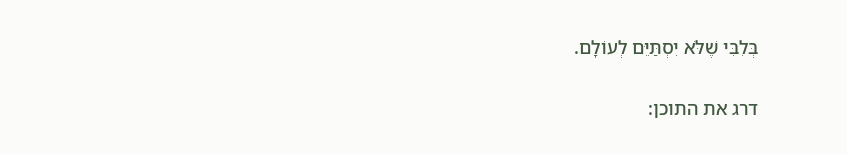בְּלִבִּי שֶׁלֹּא יִסְתַּיֵּם לְעוֹלָם.

דרג את התוכן: